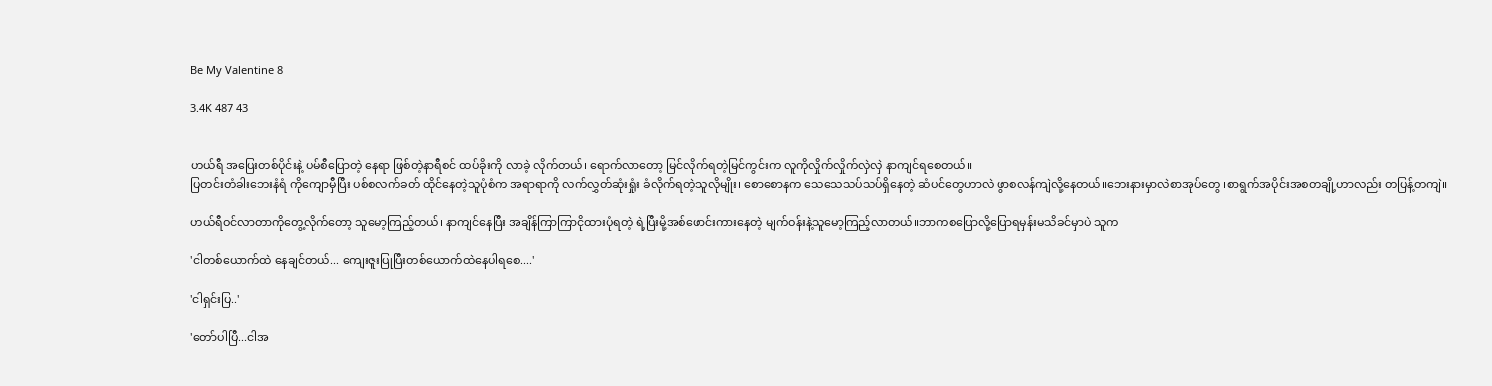Be My Valentine 8

3.4K 487 43


ဟယ်ရီ အပြေးတစ်ပိုင်းနဲ့ ပမ်စီ‌ပြောတဲ့ နေရာ ဖြစ်တဲ့နာရီစင် ထပ်ခိုးကို လာခဲ့ လိုက်တယ်၊ ရောက်လာတော့ မြင်လိုက်ရတဲ့မြင်ကွင်းက လူကိုလှိုက်လှိုက်လှဲလှဲ နာကျင်ရစေတယ်။
ပြတင်းတံခါးဘေးနံရံ ကိုကျောမှီပြီး ပစ်စလက်ခတ် ထိုင်နေတဲ့သူပုံစံက အရာရာကို လက်လွှတ်ဆုံးရှုံး ခံလိုက်ရတဲ့သူလိုမျိုး၊ စောစောနက သေသေသပ်သပ်ရှိနေတဲ့ ဆံပင်တွေဟာလဲ ဖွာစလန်ကျဲလို့နေတယ်။ဘေးနားမှာလဲစာအုပ်တွေ ၊စာရွက်အပိုင်းအစတချို့ဟာလည်း တပြန့်တကျဲ‌။

ဟယ်ရီဝင်လာတာကိုတွေ့လိုက်တော့ သူမော့ကြည့်တယ်၊ နာကျင်နေပြီး အချိန်ကြာကြာငိုထားပုံရတဲ့ ရဲ့ပြီးမို့အစ်ဖောင်းကားနေတဲ့ မျက်ဝန်းနဲ့သူမော့ကြည့်လာတယ်။ဘာကစပြောလို့ပြောရမှန်းမသိခင်မှာပဲ သူက

'ငါတစ်ယောက်ထဲ နေချင်တယ်... ကျေးဇူးပြုပြီးတစ်ယောက်ထဲနေပါရစေ....'

'ငါရှင်းပြ..'

'တော်ပါပြီ...ငါအ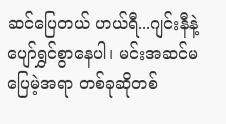ဆင်‌ပြေတယ် ဟယ်ရီ...ဂျင်းနီနဲ့ပျော်ရွှင်စွာနေပါ၊ မင်းအဆင်မပြေမဲ့အရာ တစ်ခုဆိုတစ်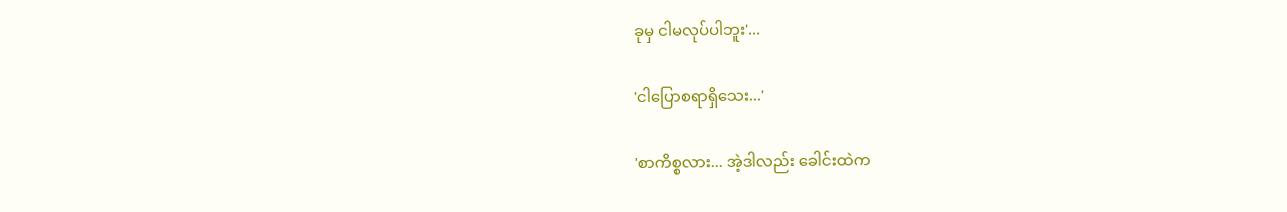ခုမှ ငါမလုပ်ပါဘူး'...

'ငါပြောစရာရှိသေး...'

'စာကိစ္စလား... အဲ့ဒါလည်း ခေါင်းထဲက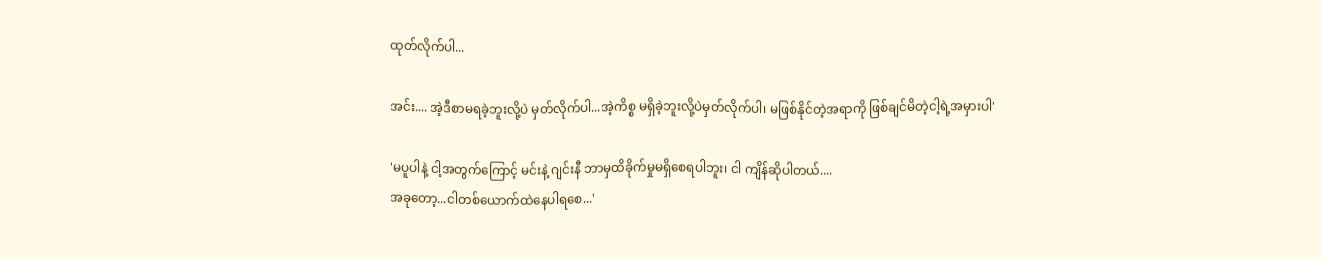ထုတ်လိုက်ပါ...

အင်း.... အဲ့ဒီစာမရခဲ့ဘူးလို့ပဲ မှတ်လိုက်ပါ...အဲ့ကိစ္စ မရှိခဲ့ဘူးလို့ပဲမှတ်လိုက်ပါ၊ မဖြစ်နိုင်တဲ့အရာကို ဖြစ်ချင်မိတဲ့ငါ့ရဲ့အမှားပါ'

'မပူပါနဲ့ ငါ့အတွက်ကြောင့် မင်းနဲ့ ဂျင်းနီ ဘာမှထိခိုက်မှုမရှိစေရပါဘူး၊ ငါ ကျိန်ဆိုပါတယ်....
အခုတော့...ငါတစ်ယောက်ထဲနေပါရစေ...'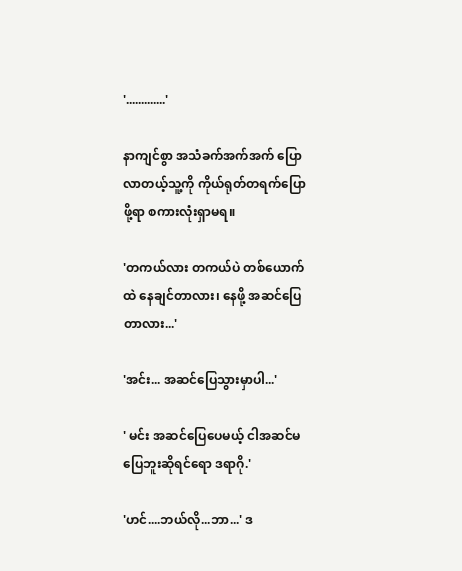'.............'

နာကျင်စွာ အသံခက်အက်အက် ပြောလာတယ့်သူ့ကို ကိုယ်ရုတ်တရက်ပြောဖို့ရာ စကားလုံးရှာမရ။

'တကယ်လား တကယ်ပဲ တစ်ယောက်ထဲ နေချင်တာလား၊ နေဖို့ အဆင်ပြေတာလား...'

'အင်း... အဆင်ပြေသွားမှာပါ...'

' မင်း အဆင်ပြေပေမယ့် ငါအဆင်မပြေဘူးဆိုရင်ရော ဒရာဂို.'

'ဟင်....ဘယ်လို...ဘာ...' ဒ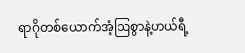ရာဂိုတစ်ယောက်အံ့ဩစွာနဲ့ဟယ်ရီ့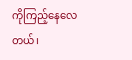ကိုကြည့်နေလေတယ်၊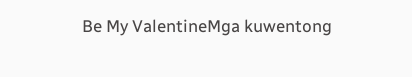Be My ValentineMga kuwentong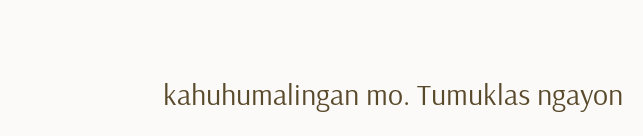kahuhumalingan mo. Tumuklas ngayon